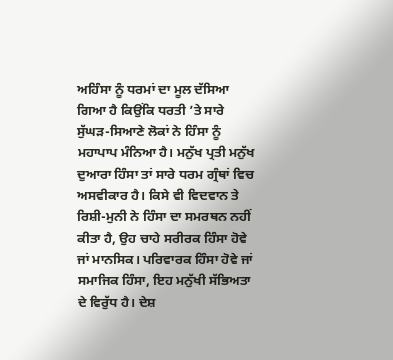ਅਹਿੰਸਾ ਨੂੰ ਧਰਮਾਂ ਦਾ ਮੂਲ ਦੱਸਿਆ ਗਿਆ ਹੈ ਕਿਉਂਕਿ ਧਰਤੀ ’ਤੇ ਸਾਰੇ ਸੁੱਘੜ-ਸਿਆਣੇ ਲੋਕਾਂ ਨੇ ਹਿੰਸਾ ਨੂੰ ਮਹਾਪਾਪ ਮੰਨਿਆ ਹੈ। ਮਨੁੱਖ ਪ੍ਰਤੀ ਮਨੁੱਖ ਦੁਆਰਾ ਹਿੰਸਾ ਤਾਂ ਸਾਰੇ ਧਰਮ ਗ੍ਰੰਥਾਂ ਵਿਚ ਅਸਵੀਕਾਰ ਹੈ। ਕਿਸੇ ਵੀ ਵਿਦਵਾਨ ਤੇ ਰਿਸ਼ੀ-ਮੁਨੀ ਨੇ ਹਿੰਸਾ ਦਾ ਸਮਰਥਨ ਨਹੀਂ ਕੀਤਾ ਹੈ, ਉਹ ਚਾਹੇ ਸਰੀਰਕ ਹਿੰਸਾ ਹੋਵੇ ਜਾਂ ਮਾਨਸਿਕ। ਪਰਿਵਾਰਕ ਹਿੰਸਾ ਹੋਵੇ ਜਾਂ ਸਮਾਜਿਕ ਹਿੰਸਾ, ਇਹ ਮਨੁੱਖੀ ਸੱਭਿਅਤਾ ਦੇ ਵਿਰੁੱਧ ਹੈ। ਦੇਸ਼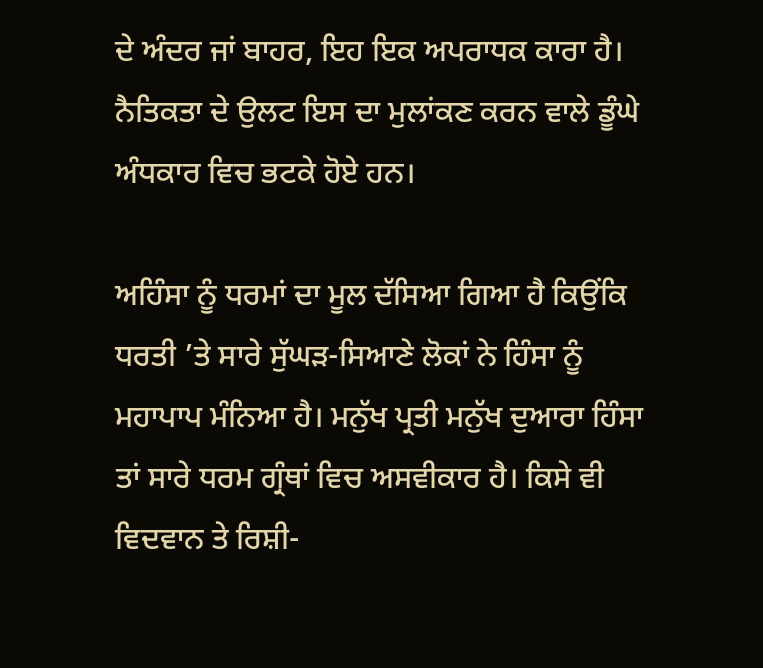ਦੇ ਅੰਦਰ ਜਾਂ ਬਾਹਰ, ਇਹ ਇਕ ਅਪਰਾਧਕ ਕਾਰਾ ਹੈ। ਨੈਤਿਕਤਾ ਦੇ ਉਲਟ ਇਸ ਦਾ ਮੁਲਾਂਕਣ ਕਰਨ ਵਾਲੇ ਡੂੰਘੇ ਅੰਧਕਾਰ ਵਿਚ ਭਟਕੇ ਹੋਏ ਹਨ।

ਅਹਿੰਸਾ ਨੂੰ ਧਰਮਾਂ ਦਾ ਮੂਲ ਦੱਸਿਆ ਗਿਆ ਹੈ ਕਿਉਂਕਿ ਧਰਤੀ ’ਤੇ ਸਾਰੇ ਸੁੱਘੜ-ਸਿਆਣੇ ਲੋਕਾਂ ਨੇ ਹਿੰਸਾ ਨੂੰ ਮਹਾਪਾਪ ਮੰਨਿਆ ਹੈ। ਮਨੁੱਖ ਪ੍ਰਤੀ ਮਨੁੱਖ ਦੁਆਰਾ ਹਿੰਸਾ ਤਾਂ ਸਾਰੇ ਧਰਮ ਗ੍ਰੰਥਾਂ ਵਿਚ ਅਸਵੀਕਾਰ ਹੈ। ਕਿਸੇ ਵੀ ਵਿਦਵਾਨ ਤੇ ਰਿਸ਼ੀ-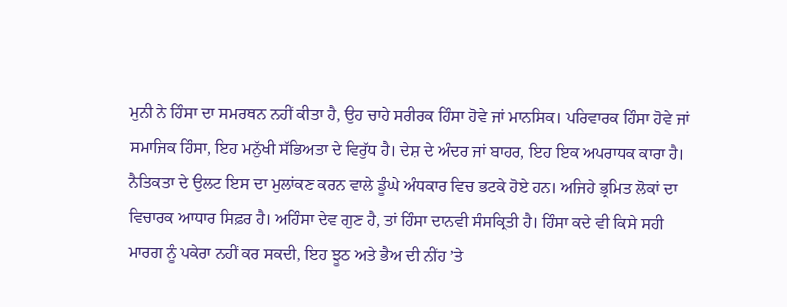ਮੁਨੀ ਨੇ ਹਿੰਸਾ ਦਾ ਸਮਰਥਨ ਨਹੀਂ ਕੀਤਾ ਹੈ, ਉਹ ਚਾਹੇ ਸਰੀਰਕ ਹਿੰਸਾ ਹੋਵੇ ਜਾਂ ਮਾਨਸਿਕ। ਪਰਿਵਾਰਕ ਹਿੰਸਾ ਹੋਵੇ ਜਾਂ ਸਮਾਜਿਕ ਹਿੰਸਾ, ਇਹ ਮਨੁੱਖੀ ਸੱਭਿਅਤਾ ਦੇ ਵਿਰੁੱਧ ਹੈ। ਦੇਸ਼ ਦੇ ਅੰਦਰ ਜਾਂ ਬਾਹਰ, ਇਹ ਇਕ ਅਪਰਾਧਕ ਕਾਰਾ ਹੈ। ਨੈਤਿਕਤਾ ਦੇ ਉਲਟ ਇਸ ਦਾ ਮੁਲਾਂਕਣ ਕਰਨ ਵਾਲੇ ਡੂੰਘੇ ਅੰਧਕਾਰ ਵਿਚ ਭਟਕੇ ਹੋਏ ਹਨ। ਅਜਿਹੇ ਭ੍ਰਮਿਤ ਲੋਕਾਂ ਦਾ ਵਿਚਾਰਕ ਆਧਾਰ ਸਿਫ਼ਰ ਹੈ। ਅਹਿੰਸਾ ਦੇਵ ਗੁਣ ਹੈ, ਤਾਂ ਹਿੰਸਾ ਦਾਨਵੀ ਸੰਸਕ੍ਰਿਤੀ ਹੈ। ਹਿੰਸਾ ਕਦੇ ਵੀ ਕਿਸੇ ਸਹੀ ਮਾਰਗ ਨੂੰ ਪਕੇਰਾ ਨਹੀਂ ਕਰ ਸਕਦੀ, ਇਹ ਝੂਠ ਅਤੇ ਭੈਅ ਦੀ ਨੀਂਹ ’ਤੇ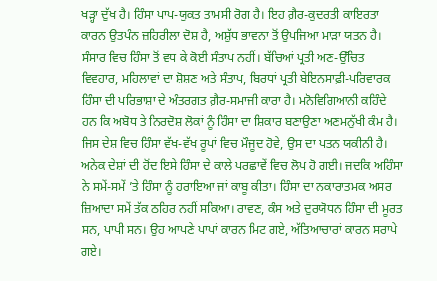ਖੜ੍ਹਾ ਦੁੱਖ ਹੈ। ਹਿੰਸਾ ਪਾਪ-ਯੁਕਤ ਤਾਮਸੀ ਰੋਗ ਹੈ। ਇਹ ਗ਼ੈਰ-ਕੁਦਰਤੀ ਕਾਇਰਤਾ ਕਾਰਨ ਉਤਪੰਨ ਜ਼ਹਿਰੀਲਾ ਦੋਸ਼ ਹੈ, ਅਸ਼ੁੱਧ ਭਾਵਨਾ ਤੋਂ ਉਪਜਿਆ ਮਾੜਾ ਯਤਨ ਹੈ। ਸੰਸਾਰ ਵਿਚ ਹਿੰਸਾ ਤੋਂ ਵਧ ਕੇ ਕੋਈ ਸੰਤਾਪ ਨਹੀਂ। ਬੱਚਿਆਂ ਪ੍ਰਤੀ ਅਣ-ਉੱਚਿਤ ਵਿਵਹਾਰ, ਮਹਿਲਾਵਾਂ ਦਾ ਸ਼ੋਸ਼ਣ ਅਤੇ ਸੰਤਾਪ, ਬਿਰਧਾਂ ਪ੍ਰਤੀ ਬੇਇਨਸਾਫ਼ੀ-ਪਰਿਵਾਰਕ ਹਿੰਸਾ ਦੀ ਪਰਿਭਾਸ਼ਾ ਦੇ ਅੰਤਰਗਤ ਗ਼ੈਰ-ਸਮਾਜੀ ਕਾਰਾ ਹੈ। ਮਨੋਵਿਗਿਆਨੀ ਕਹਿੰਦੇ ਹਨ ਕਿ ਅਬੋਧ ਤੇ ਨਿਰਦੋਸ਼ ਲੋਕਾਂ ਨੂੰ ਹਿੰਸਾ ਦਾ ਸ਼ਿਕਾਰ ਬਣਾਉਣਾ ਅਣਮਨੁੱਖੀ ਕੰਮ ਹੈ। ਜਿਸ ਦੇਸ਼ ਵਿਚ ਹਿੰਸਾ ਵੱਖ-ਵੱਖ ਰੂਪਾਂ ਵਿਚ ਮੌਜੂਦ ਹੋਵੇ, ਉਸ ਦਾ ਪਤਨ ਯਕੀਨੀ ਹੈ। ਅਨੇਕ ਦੇਸ਼ਾਂ ਦੀ ਹੋਂਦ ਇਸੇ ਹਿੰਸਾ ਦੇ ਕਾਲੇ ਪਰਛਾਵੇਂ ਵਿਚ ਲੋਪ ਹੋ ਗਈ। ਜਦਕਿ ਅਹਿੰਸਾ ਨੇ ਸਮੇਂ-ਸਮੇਂ ’ਤੇ ਹਿੰਸਾ ਨੂੰ ਹਰਾਇਆ ਜਾਂ ਕਾਬੂ ਕੀਤਾ। ਹਿੰਸਾ ਦਾ ਨਕਾਰਾਤਮਕ ਅਸਰ ਜ਼ਿਆਦਾ ਸਮੇਂ ਤੱਕ ਠਹਿਰ ਨਹੀਂ ਸਕਿਆ। ਰਾਵਣ, ਕੰਸ ਅਤੇ ਦੁਰਯੋਧਨ ਹਿੰਸਾ ਦੀ ਮੂਰਤ ਸਨ, ਪਾਪੀ ਸਨ। ਉਹ ਆਪਣੇ ਪਾਪਾਂ ਕਾਰਨ ਮਿਟ ਗਏ, ਅੱਤਿਆਚਾਰਾਂ ਕਾਰਨ ਸਰਾਪੇ ਗਏ।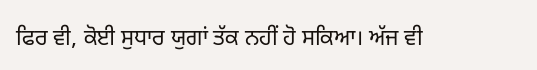ਫਿਰ ਵੀ, ਕੋਈ ਸੁਧਾਰ ਯੁਗਾਂ ਤੱਕ ਨਹੀਂ ਹੋ ਸਕਿਆ। ਅੱਜ ਵੀ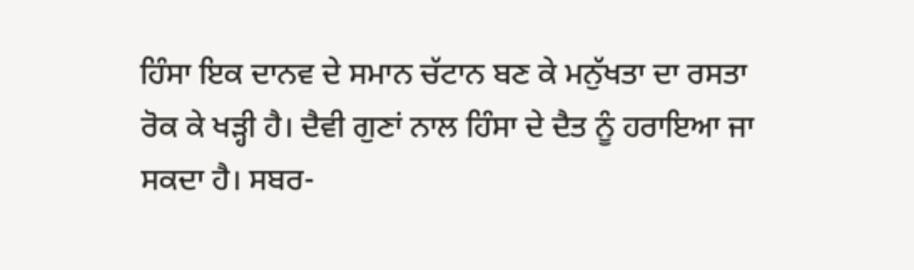ਹਿੰਸਾ ਇਕ ਦਾਨਵ ਦੇ ਸਮਾਨ ਚੱਟਾਨ ਬਣ ਕੇ ਮਨੁੱਖਤਾ ਦਾ ਰਸਤਾ ਰੋਕ ਕੇ ਖੜ੍ਹੀ ਹੈ। ਦੈਵੀ ਗੁਣਾਂ ਨਾਲ ਹਿੰਸਾ ਦੇ ਦੈਤ ਨੂੰ ਹਰਾਇਆ ਜਾ ਸਕਦਾ ਹੈ। ਸਬਰ-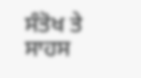ਸੰਤੋਖ ਤੇ ਸਾਹਸ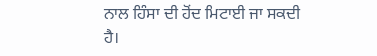ਨਾਲ ਹਿੰਸਾ ਦੀ ਹੋਂਦ ਮਿਟਾਈ ਜਾ ਸਕਦੀ ਹੈ।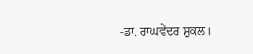-ਡਾ. ਰਾਘਵੇਂਦਰ ਸ਼ੁਕਲ।